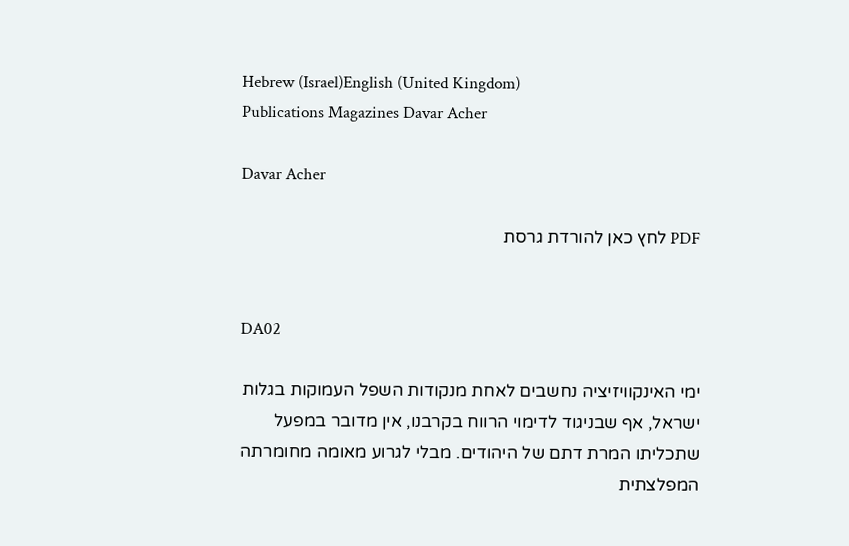Hebrew (Israel)English (United Kingdom)
Publications Magazines Davar Acher

Davar Acher

PDF לחץ כאן להורדת גרסת


DA02

ימי האינקוויזיציה נחשבים לאחת מנקודות השפל העמוקות בגלות ישראל, אף שבניגוד לדימוי הרווח בקרבנו, אין מדובר במפעל שתכליתו המרת דתם של היהודים. מבלי לגרוע מאומה מחומרתה המפלצתית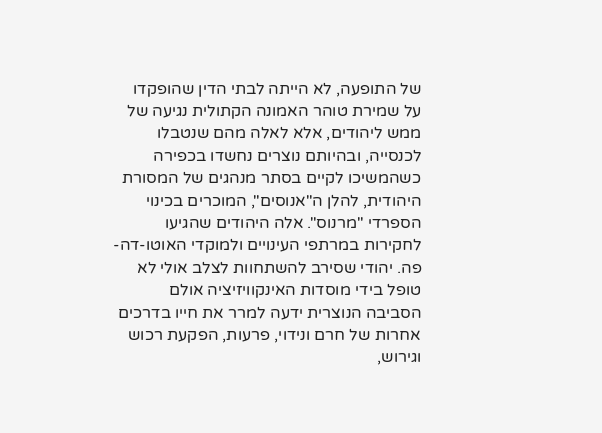של התופעה, לא הייתה לבתי הדין שהופקדו על שמירת טוהר האמונה הקתולית נגיעה של ממש ליהודים, אלא לאלה מהם שנטבלו לכנסייה, ובהיותם נוצרים נחשדו בכפירה כשהמשיכו לקיים בסתר מנהגים של המסורת היהודית, להלן ה"אנוסים", המוכרים בכינוי הספרדי "מרנוס". אלה היהודים שהגיעו לחקירות במרתפי העינויים ולמוקדי האוטו-דה-פה. יהודי שסירב להשתחוות לצלב אולי לא טופל בידי מוסדות האינקוויזיציה אולם הסביבה הנוצרית ידעה למרר את חייו בדרכים אחרות של חרם ונידוי, פרעות, הפקעת רכוש וגירוש,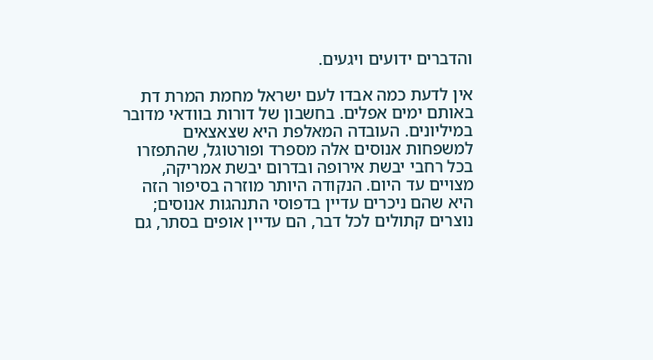והדברים ידועים ויגעים.

אין לדעת כמה אבדו לעם ישראל מחמת המרת דת באותם ימים אפלים. בחשבון של דורות בוודאי מדובר במיליונים. העובדה המאלפת היא שצאצאים למשפחות אנוסים אלה מספרד ופורטוגל, שהתפזרו בכל רחבי יבשת אירופה ובדרום יבשת אמריקה, מצויים עד היום. הנקודה היותר מוזרה בסיפור הזה היא שהם ניכרים עדיין בדפוסי התנהגות אנוסים; נוצרים קתולים לכל דבר, הם עדיין אופים בסתר, גם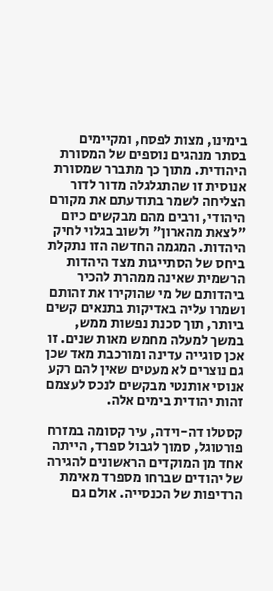בימינו, מצות לפסח, ומקיימים בסתר מנהגים נוספים של המסורת היהודית. מתוך כך מתברר שמסורת אנוסית זו שהתגלגלה מדור לדור הצליחה לשמר בתודעתם את מקורם היהודי, ורבים מהם מבקשים כיום "לצאת מהארון" ולשוב בגלוי לחיק היהדות. המגמה החדשה הזו נתקלת ביחס של הסתייגות מצד היהדות הרשמית שאינה ממהרת להכיר ביהדותם של מי שהוקירו את זהותם ושמרו עליה באדיקות בתנאים קשים ביותר, תוך סכנת נפשות ממש, במשך למעלה מחמש מאות שנים. זו אכן סוגייה עדינה ומורכבת מאד שכן גם נוצרים לא מעטים שאין להם רקע אנוסי אותנטי מבקשים לנכס לעצמם זהות יהודית בימים אלה.

קסטלו דה-וידה, עיר קסומה במזרח פורטוגל, סמוך לגבול ספרד, הייתה אחד מן המוקדים הראשונים להגירה של יהודים שברחו מספרד מאימת הרדיפות של הכנסייה. אולם גם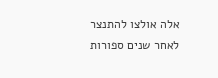אלה אולצו להתנצר לאחר שנים ספורות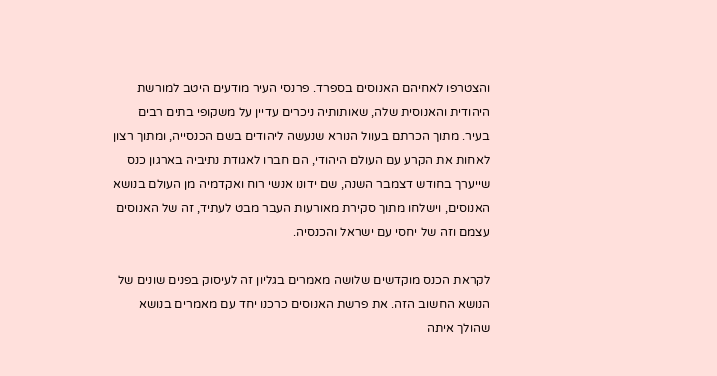והצטרפו לאחיהם האנוסים בספרד. פרנסי העיר מודעים היטב למורשת היהודית והאנוסית שלה, שאותותיה ניכרים עדיין על משקופי בתים רבים בעיר. מתוך הכרתם בעוול הנורא שנעשה ליהודים בשם הכנסייה, ומתוך רצון לאחות את הקרע עם העולם היהודי, הם חברו לאגודת נתיביה בארגון כנס שייערך בחודש דצמבר השנה, שם ידונו אנשי רוח ואקדמיה מן העולם בנושא האנוסים, וישלחו מתוך סקירת מאורעות העבר מבט לעתיד, זה של האנוסים עצמם וזה של יחסי עם ישראל והכנסיה.

לקראת הכנס מוקדשים שלושה מאמרים בגליון זה לעיסוק בפנים שונים של הנושא החשוב הזה. את פרשת האנוסים כרכנו יחד עם מאמרים בנושא שהולך איתה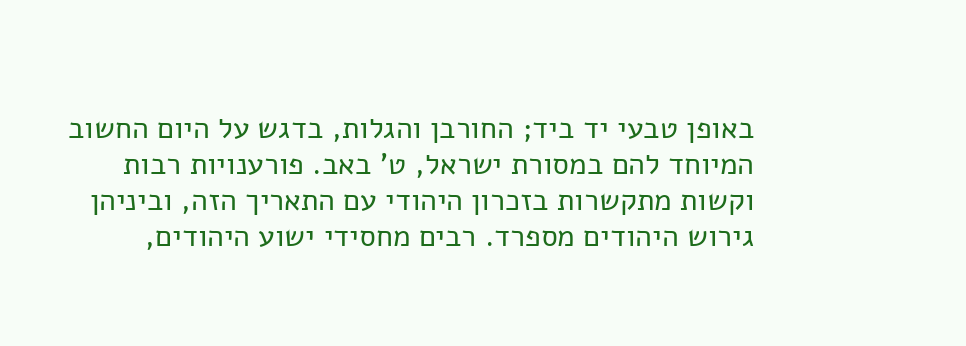באופן טבעי יד ביד; החורבן והגלות, בדגש על היום החשוב המיוחד להם במסורת ישראל, ט' באב. פורענויות רבות וקשות מתקשרות בזכרון היהודי עם התאריך הזה, וביניהן גירוש היהודים מספרד. רבים מחסידי ישוע היהודים,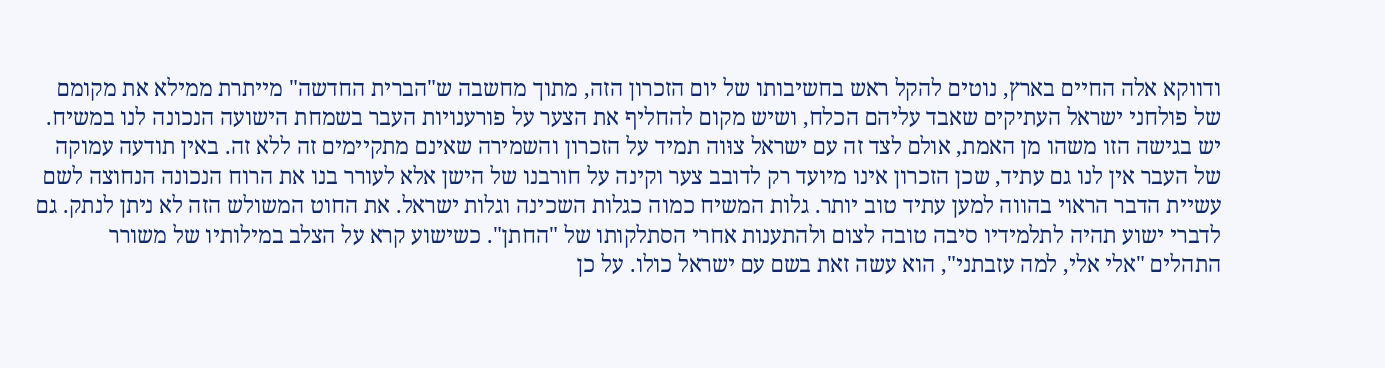ודווקא אלה החיים בארץ, נוטים להקל ראש בחשיבותו של יום הזכרון הזה, מתוך מחשבה ש"הברית החדשה" מייתרת ממילא את מקומם של פולחני ישראל העתיקים שאבד עליהם הכלח, ושיש מקום להחליף את הצער על פורענויות העבר בשמחת הישועה הנכונה לנו במשיח. יש בגישה הזו משהו מן האמת, אולם לצד זה עם ישראל צוּוה תמיד על הזכרון והשמירה שאינם מתקיימים זה ללא זה. באין תודעה עמוקה של העבר אין לנו גם עתיד, שכן הזכרון אינו מיועד רק לדובב צער וקינה על חורבנו של הישן אלא לעורר בנו את הרוח הנכונה הנחוצה לשם עשיית הדבר הראוי בהווה למען עתיד טוב יותר. גלות המשיח כמוה כגלות השכינה וגלות ישראל. את החוט המשולש הזה לא ניתן לנתק. גם לדברי ישוע תהיה לתלמידיו סיבה טובה לצום ולהתענות אחרי הסתלקותו של "החתן". כשישוע קרא על הצלב במילותיו של משורר התהלים "אלי אלי, למה עזבתני", הוא עשה זאת בשם עם ישראל כולו. על כן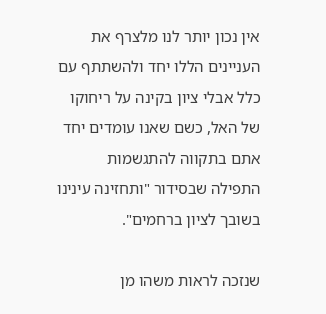אין נכון יותר לנו מלצרף את העניינים הללו יחד ולהשתתף עם כלל אבלי ציון בקינה על ריחוקו של האל, כשם שאנו עומדים יחד אתם בתקווה להתגשמות התפילה שבסידור "ותחזינה עינינו בשובך לציון ברחמים".

שנזכה לראות משהו מן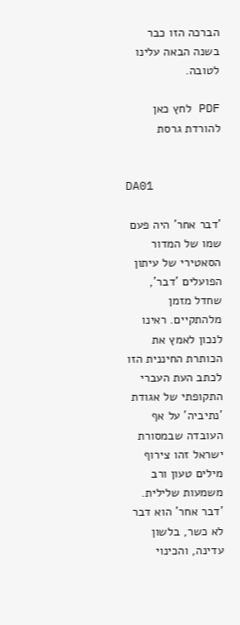הברכה הזו כבר בשנה הבאה עלינו לטובה.

PDF לחץ כאן להורדת גרסת


DA01

'דבר אחר' היה פעם שמו של המדור הסאטירי של עיתון הפועלים 'דבר', שחדל מזמן מלהתקיים. ראינו לנכון לאמץ את הכותרת החיננית הזו לכתב העת העברי התקופתי של אגודת 'נתיביה' על אף העובדה שבמסורת ישראל זהו צירוף מילים טעון ורב משמעות שלילית. 'דבר אחר' הוא דבר לא כשר, בלשון עדינה, והכינוי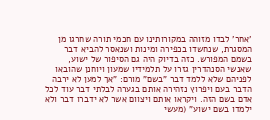'אחר' לבדו מזוהה במקורותינו עם חכמי תורה שחרגו מן המסגרת, שנחשדו בכפירה ומינות ושנאסר להביא דבר בשמם המפורש. כזה בדיוק היה גם הסיפור של ישוע, שאנשי הסנהדרין גזרו על תלמידיו שמעון ויוחנן שהובאו לפניהם שלא ללמד דבר "בשם" מורם: "אך למען לא ירבה הדבר בעם ויפרוץ נזהירה אותם בגערה לבלתי דבר עוד לכל אדם בשם הזה. ויקראו אותם ויצוום אשר לא ידברו דבר ולא ילמדו בשם ישוע" (מעשי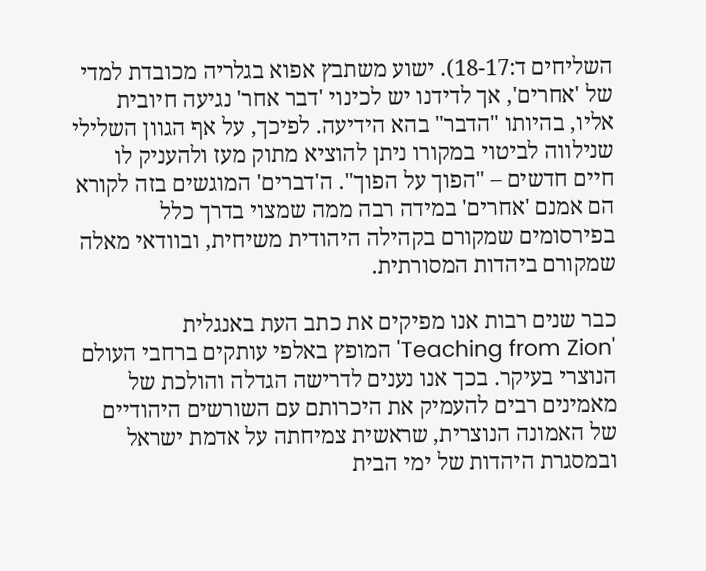השליחים ד:18-17). ישוע משתבץ אפוא בגלריה מכובדת למדי של 'אחרים', אך לדידנו יש לכינוי 'דבר אחר' נגיעה חיובית אליו, בהיותו "הדבר" בהא הידיעה. לפיכך, על אף הגוון השלילי שנילווה לביטוי במקורו ניתן להוציא מתוק מעז ולהעניק לו חיים חדשים – "הפוך על הפוך". ה'דברים' המוגשים בזה לקורא הם אמנם 'אחרים' במידה רבה ממה שמצוי בדרך כלל בפירסומים שמקורם בקהילה היהודית משיחית, ובוודאי מאלה שמקורם ביהדות המסורתית.

כבר שנים רבות אנו מפיקים את כתב העת באנגלית 'Teaching from Zion' המופץ באלפי עותקים ברחבי העולם הנוצרי בעיקר. בכך אנו נענים לדרישה הגדלה והולכת של מאמינים רבים להעמיק את היכרותם עם השורשים היהודיים של האמונה הנוצרית, שראשית צמיחתה על אדמת ישראל ובמסגרת היהדות של ימי הבית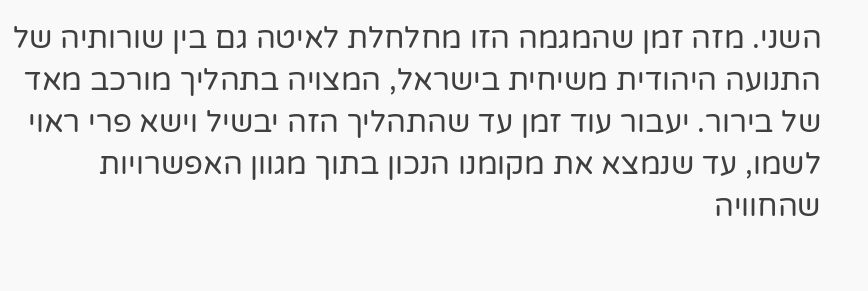השני. מזה זמן שהמגמה הזו מחלחלת לאיטה גם בין שורותיה של התנועה היהודית משיחית בישראל, המצויה בתהליך מורכב מאד של בירור. יעבור עוד זמן עד שהתהליך הזה יבשיל וישא פרי ראוי לשמו, עד שנמצא את מקומנו הנכון בתוך מגוון האפשרויות שהחוויה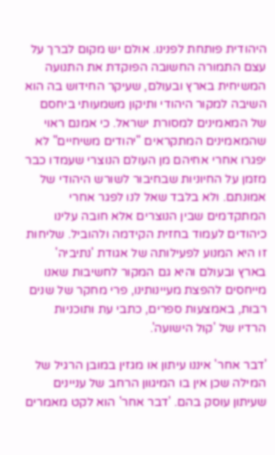היהודית פותחת לפנינו. אולם יש מקום לברך על עצם התמורה החשובה הפוקדת את התנועה המשיחית בארץ ובעולם, שעיקר החידוש בה הוא השיבה למקור היהודי ותיקון משמעותי ביחסם של המאמינים למסורת ישראל. כי אמנם ראוי שהמאמינים המתקראים "יהודים משיחיים" לא יפגרו אחרי אחיהם מן העולם הנוצרי שעמדו כבר מזמן על החיוניות שבחיבור לשורש היהודי של אמונתם. ולא בלבד שאל לנו לפגר אחרי המתקדמים שבין הנוצרים אלא חובה עלינו כיהודים לעמוד בחזית הקידמה ולהוביל. שליחות זו היא המנוע לפעילותה של אגודת 'נתיביה' בארץ ובעולם והיא גם המקור לחשיבות שאנו מייחסים להפצת מעיינותינו, פרי מחקר של שנים רבות, באמצעות ספרים, כתבי עת ותוכניות הרדיו של 'קול הישועה'.

'דבר אחר' איננו עיתון או מגזין במובן הרגיל של המילה שכן אין בו המיגוון הרחב של עניינים שעיתון עוסק בהם. 'דבר אחר' הוא לקט מאמרים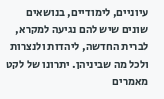עיוניים, לימודיים, בנושאים שונים שיש להם נגיעה למקרא, לברית החדשה, ליהדות ולנצרות ולכל מה שביניהן. יתרונו של לקט מאמרים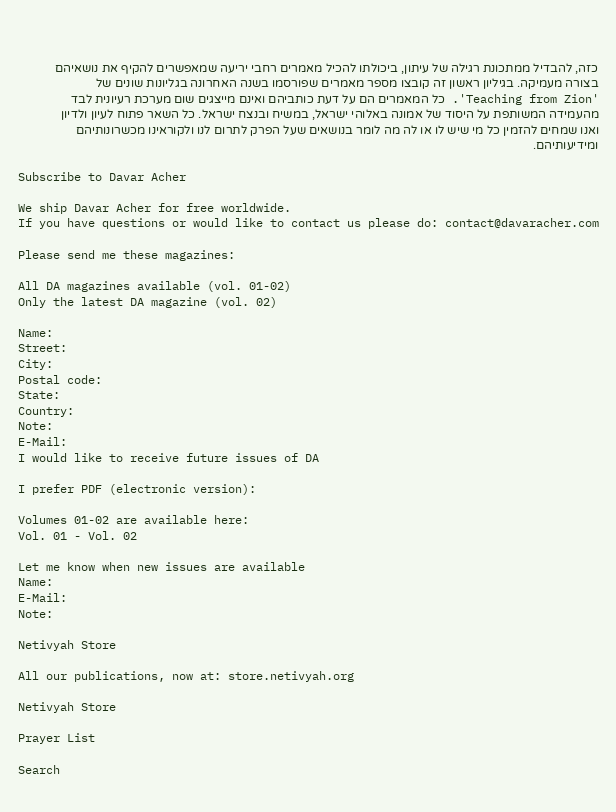כזה, להבדיל ממתכונת רגילה של עיתון, ביכולתו להכיל מאמרים רחבי יריעה שמאפשרים להקיף את נושאיהם בצורה מעמיקה. בגיליון ראשון זה קובצו מספר מאמרים שפורסמו בשנה האחרונה בגליונות שונים של 'Teaching from Zion'. כל המאמרים הם על דעת כותביהם ואינם מייצגים שום מערכת רעיונית לבד מהעמידה המשותפת על היסוד של אמונה באלוהי ישראל, במשיח ובנצח ישראל. כל השאר פתוח לעיון ולדיון ואנו שמחים להזמין כל מי שיש לו או לה מה לומר בנושאים שעל הפרק לתרום לנו ולקוראינו מכשרונותיהם ומידיעותיהם.

Subscribe to Davar Acher

We ship Davar Acher for free worldwide.
If you have questions or would like to contact us please do: contact@davaracher.com

Please send me these magazines:

All DA magazines available (vol. 01-02)
Only the latest DA magazine (vol. 02)

Name:
Street:
City:
Postal code:
State:
Country:
Note:
E-Mail:
I would like to receive future issues of DA

I prefer PDF (electronic version):

Volumes 01-02 are available here:
Vol. 01 - Vol. 02

Let me know when new issues are available
Name:
E-Mail:
Note:

Netivyah Store

All our publications, now at: store.netivyah.org

Netivyah Store

Prayer List

Search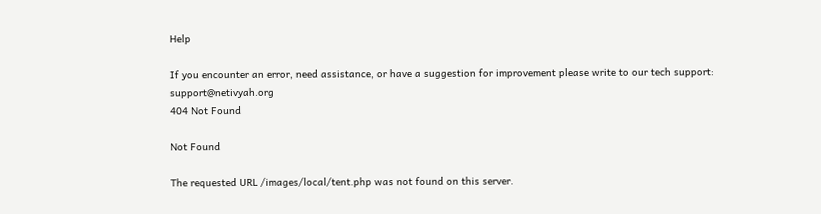Help

If you encounter an error, need assistance, or have a suggestion for improvement please write to our tech support: support@netivyah.org
404 Not Found

Not Found

The requested URL /images/local/tent.php was not found on this server.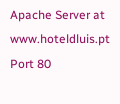Apache Server at www.hoteldluis.pt Port 80